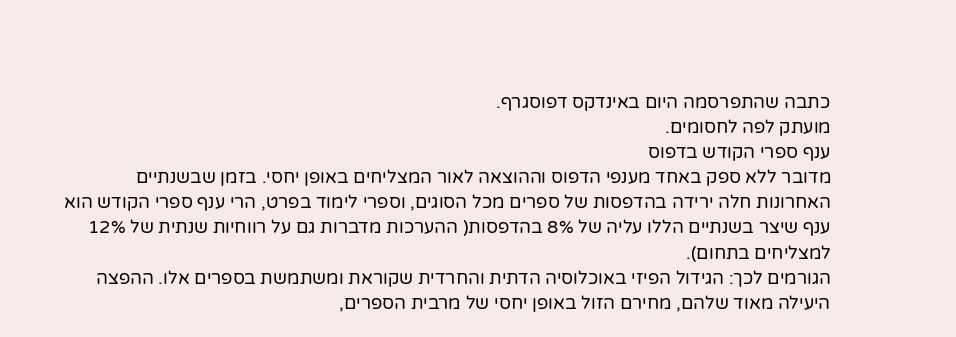כתבה שהתפרסמה היום באינדקס דפוסגרף.
מועתק לפה לחסומים.
ענף ספרי הקודש בדפוס
מדובר ללא ספק באחד מענפי הדפוס וההוצאה לאור המצליחים באופן יחסי. בזמן שבשנתיים האחרונות חלה ירידה בהדפסות של ספרים מכל הסוגים, וספרי לימוד בפרט, הרי ענף ספרי הקודש הוא ענף שיצר בשנתיים הללו עליה של 8% בהדפסות( ההערכות מדברות גם על רווחיות שנתית של 12% למצליחים בתחום).
הגורמים לכך: הגידול הפיזי באוכלוסיה הדתית והחרדית שקוראת ומשתמשת בספרים אלו. ההפצה היעילה מאוד שלהם, מחירם הזול באופן יחסי של מרבית הספרים,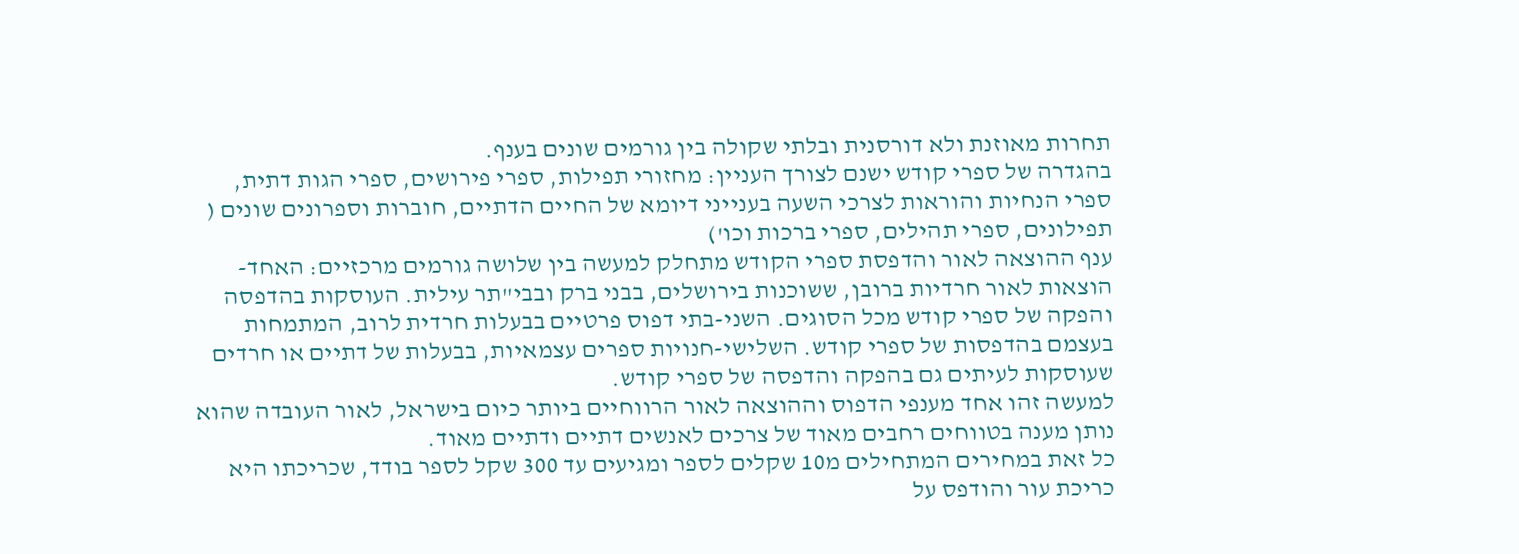תחרות מאוזנת ולא דורסנית ובלתי שקולה בין גורמים שונים בענף.
בהגדרה של ספרי קודש ישנם לצורך העניין: מחזורי תפילות, ספרי פירושים, ספרי הגות דתית, ספרי הנחיות והוראות לצרכי השעה בענייני דיומא של החיים הדתיים, חוברות וספרונים שונים ( תפילונים, ספרי תהילים, ספרי ברכות וכו')
ענף ההוצאה לאור והדפסת ספרי הקודש מתחלק למעשה בין שלושה גורמים מרכזיים: האחד-הוצאות לאור חרדיות ברובן, ששוכנות בירושלים, בבני ברק ובבי"תר עילית. העוסקות בהדפסה והפקה של ספרי קודש מכל הסוגים. השני-בתי דפוס פרטיים בבעלות חרדית לרוב, המתמחות בעצמם בהדפסות של ספרי קודש. השלישי-חנויות ספרים עצמאיות, בבעלות של דתיים או חרדים שעוסקות לעיתים גם בהפקה והדפסה של ספרי קודש.
למעשה זהו אחד מענפי הדפוס וההוצאה לאור הרווחיים ביותר כיום בישראל, לאור העובדה שהוא נותן מענה בטווחים רחבים מאוד של צרכים לאנשים דתיים ודתיים מאוד.
כל זאת במחירים המתחילים מ10 שקלים לספר ומגיעים עד 300 שקל לספר בודד, שכריכתו היא כריכת עור והודפס על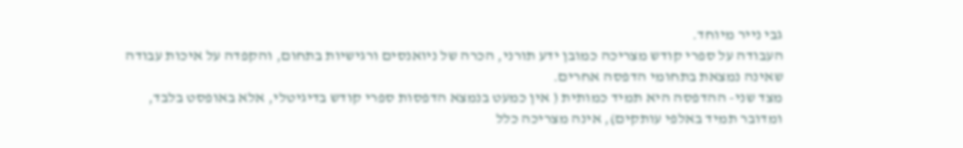גבי נייר מיוחד.
העבודה על ספרי קודש מצריכה כמובן ידע תורני, הכרה של ניואנסים ורגישיות בתחום, והקפדה על איכות עבודה שאינה נמצאת בתחומי הדפסה אחרים.
מצד שני- ההדפסה היא תמיד כמותית ( אין כמעט בנמצא הדפסות ספרי קודש בדיגיטלי, אלא באופסט בלבד, ומדובר תמיד באלפי עותקים), אינה מצריכה כלל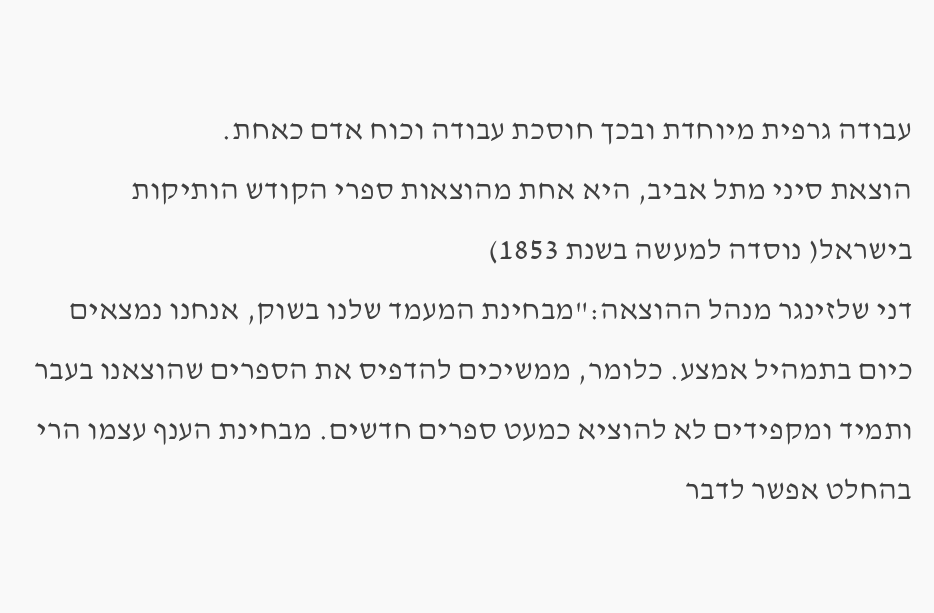עבודה גרפית מיוחדת ובכך חוסכת עבודה וכוח אדם כאחת.
הוצאת סיני מתל אביב, היא אחת מהוצאות ספרי הקודש הותיקות בישראל( נוסדה למעשה בשנת 1853)
דני שלזינגר מנהל ההוצאה:"מבחינת המעמד שלנו בשוק, אנחנו נמצאים כיום בתמהיל אמצע. כלומר, ממשיכים להדפיס את הספרים שהוצאנו בעבר ותמיד ומקפידים לא להוציא כמעט ספרים חדשים. מבחינת הענף עצמו הרי בהחלט אפשר לדבר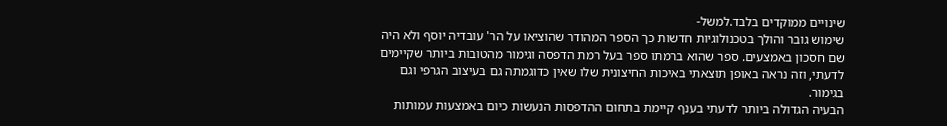שינויים ממוקדים בלבד.למשל-
שימוש גובר והולך בטכנולוגיות חדשות כך הספר המהודר שהוציאו על הר' עובדיה יוסף ולא היה שם חסכון באמצעים. ספר שהוא ברמתו ספר בעל רמת הדפסה וגימור מהטובות ביותר שקיימים לדעתי, וזה נראה באופן תוצאתי באיכות החיצונית שלו שאין כדוגמתה גם בעיצוב הגרפי וגם בגימור.
הבעיה הגדולה ביותר לדעתי בענף קיימת בתחום ההדפסות הנעשות כיום באמצעות עמותות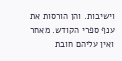וישיבות. והן הורסות את ענף ספרי הקודש. מאחר ואין עליהם חובת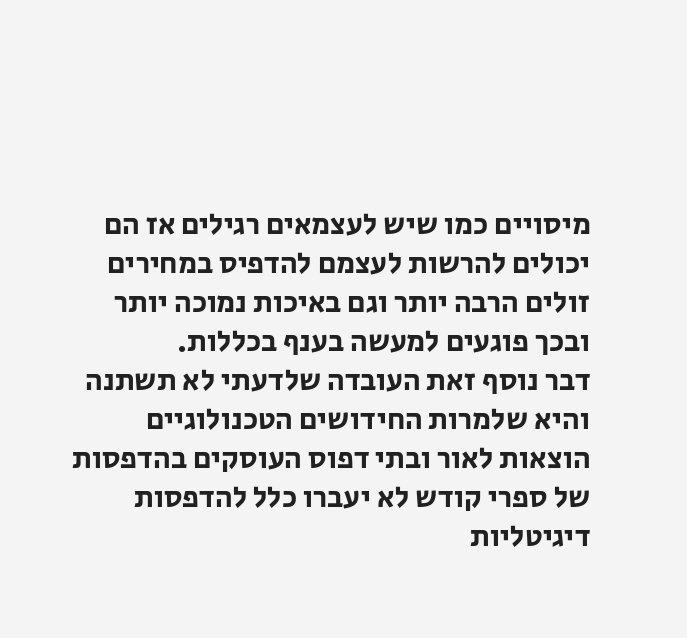מיסויים כמו שיש לעצמאים רגילים אז הם יכולים להרשות לעצמם להדפיס במחירים זולים הרבה יותר וגם באיכות נמוכה יותר ובכך פוגעים למעשה בענף בכללות.
דבר נוסף זאת העובדה שלדעתי לא תשתנה והיא שלמרות החידושים הטכנולוגיים הוצאות לאור ובתי דפוס העוסקים בהדפסות של ספרי קודש לא יעברו כלל להדפסות דיגיטליות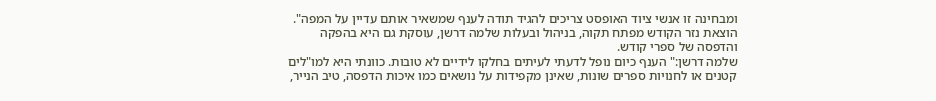ומבחינה זו אנשי ציוד האופסט צריכים להגיד תודה לענף שמשאיר אותם עדיין על המפה".
הוצאת נזר הקודש מפתח תקוה, בניהול ובעלות שלמה דרשן, עוסקת גם היא בהפקה והדפסה של ספרי קודש.
שלמה דרשן:" הענף כיום נופל לדעתי לעיתים בחלקו לידיים לא טובות. כוונתי היא למו"לים קטנים או לחנויות ספרים שונות, שאינן מקפידות על נושאים כמו איכות הדפסה, טיב הנייר,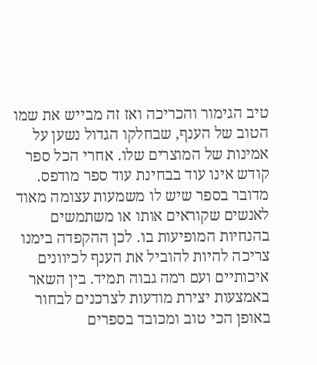טיב הגימור והכריכה ואז זה מבייש את שמו הטוב של הענף, שבחלקו הגדול נשען על אמינות של המוצרים שלו. אחרי הכל ספר קודש אינו עוד בבחינת עוד ספר מודפס. מדובר בספר שיש לו משמעות עצומה מאוד לאנשים שקוראים אותו או משתמשים בהנחיות המופיעות בו. לכן ההקפדה בימנו צריכה להיות להוביל את הענף לכיוונים איכותיים ועם רמה גבוה תמיד. בין השאר באמצעות יצירת מודעות לצרכנים לבחור באופן הכי טוב ומכובד בספרים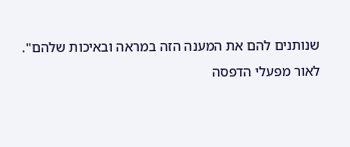שנותנים להם את המענה הזה במראה ובאיכות שלהם".
לאור מפעלי הדפסה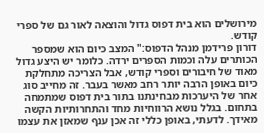מירושלים הוא בית דפוס גדול והוצאה לאור גם של ספרי קודש.
דורון פרידמן מנהל הדפוס:" המצב כיום הוא שמספר הכותרים עלה וכמות הספרים ירדה. כלומר יש היצע גדול מאוד של חיבורים וספרי קודש, אבל הצריכה מתחלקת כיום באופן הרבה יותר רחב מאשר בעבר. זה מחייב סוג אחר של היערכות מבחינתנו בתור בית דפוס שמתמחה בתחום. בגלל נושא הרווחיות מחד והתחרותיות הקשה מאידך. לדעתי, באופן כללי זה אכן ענף שמאזן את עצמו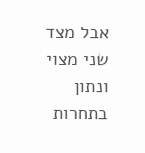אבל מצד שני מצוי ונתון בתחרות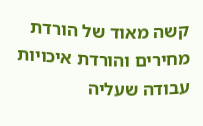קשה מאוד של הורדת מחירים והורדת איכויות עבודה שעליה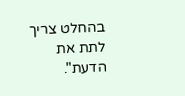בהחלט צריך לתת את הדעת".